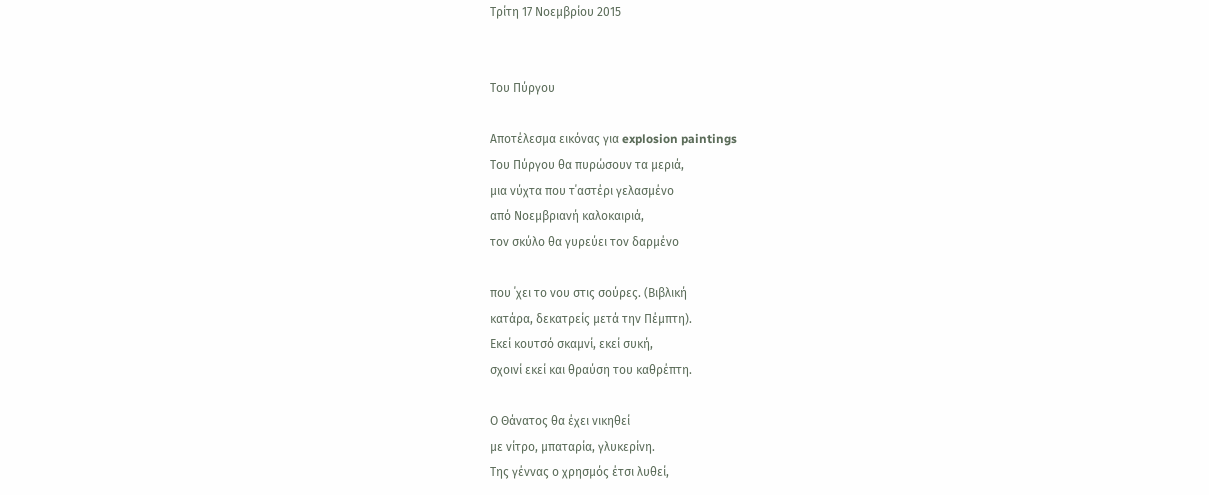Τρίτη 17 Νοεμβρίου 2015


Του Πύργου

Αποτέλεσμα εικόνας για explosion paintings
Του Πύργου θα πυρώσουν τα μεριά,
μια νύχτα που τ΄αστέρι γελασμένο
από Νοεμβριανή καλοκαιριά,
τον σκύλο θα γυρεύει τον δαρμένο

που ΄χει το νου στις σούρες. (Βιβλική
κατάρα, δεκατρείς μετά την Πέμπτη).
Εκεί κουτσό σκαμνί, εκεί συκή,
σχοινί εκεί και θραύση του καθρέπτη.

Ο Θάνατος θα έχει νικηθεί
με νίτρο, μπαταρία, γλυκερίνη.
Της γέννας ο χρησμός έτσι λυθεί,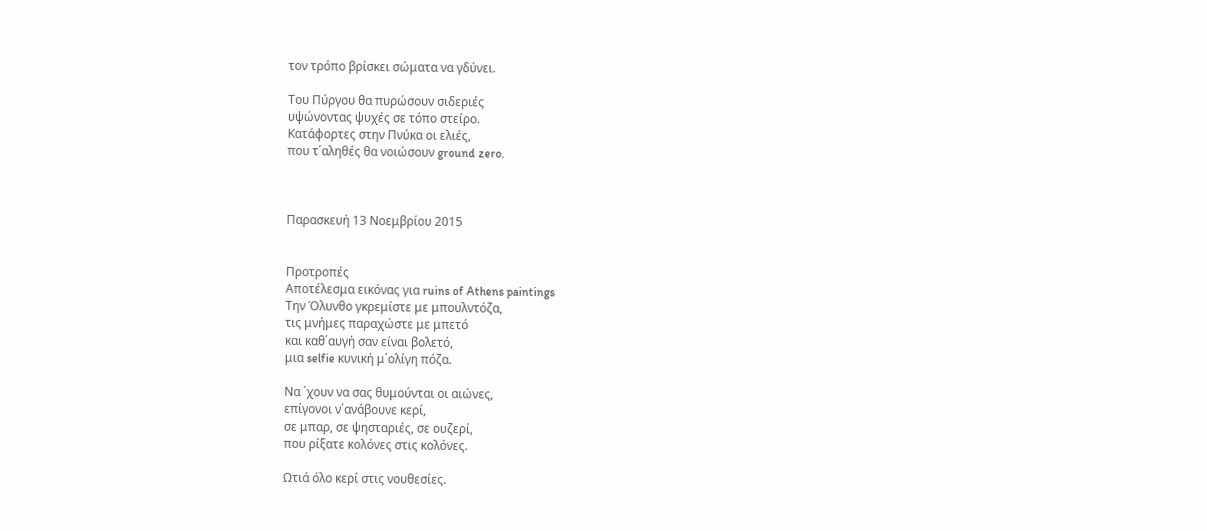τον τρόπο βρίσκει σώματα να γδύνει.

Του Πύργου θα πυρώσουν σιδεριές
υψώνοντας ψυχές σε τόπο στείρο.
Κατάφορτες στην Πνύκα οι ελιές,
που τ΄αληθές θα νοιώσουν ground zero.



Παρασκευή 13 Νοεμβρίου 2015


Προτροπές
Αποτέλεσμα εικόνας για ruins of Athens paintings
Την Όλυνθο γκρεμίστε με μπουλντόζα,
τις μνήμες παραχώστε με μπετό
και καθ΄αυγή σαν είναι βολετό,
μια selfie κυνική μ΄ολίγη πόζα.

Να ΄χουν να σας θυμούνται οι αιώνες,
επίγονοι ν΄ανάβουνε κερί,
σε μπαρ, σε ψησταριές, σε ουζερί,
που ρίξατε κολόνες στις κολόνες.

Ωτιά όλο κερί στις νουθεσίες.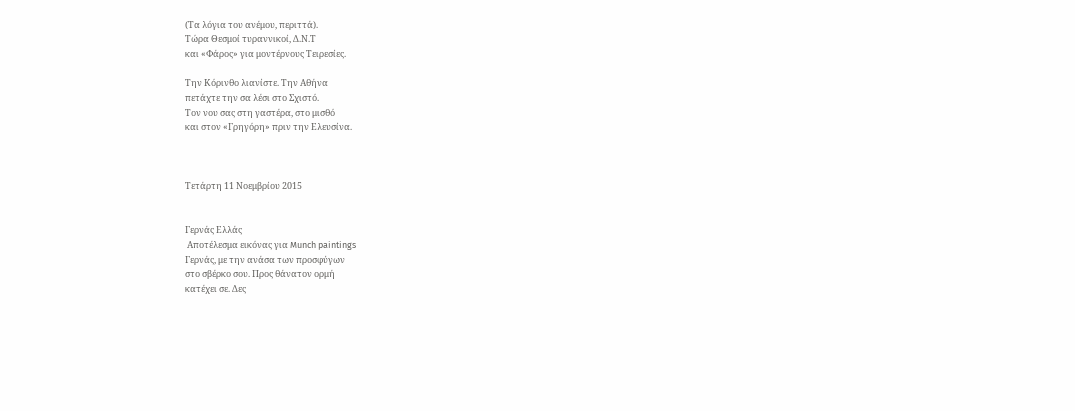(Τα λόγια του ανέμου, περιττά).
Τώρα Θεσμοί τυραννικοί, Δ.Ν.Τ
και «Φάρος» για μοντέρνους Τειρεσίες.

Την Κόρινθο λιανίστε. Την Αθήνα
πετάχτε την σα λέσι στο Σχιστό.
Τον νου σας στη γαστέρα, στο μισθό
και στον «Γρηγόρη» πριν την Ελευσίνα.



Τετάρτη 11 Νοεμβρίου 2015


Γερνάς Ελλάς
 Αποτέλεσμα εικόνας για Munch paintings
Γερνάς, με την ανάσα των προσφύγων
στο σβέρκο σου. Προς θάνατον ορμή
κατέχει σε. Δες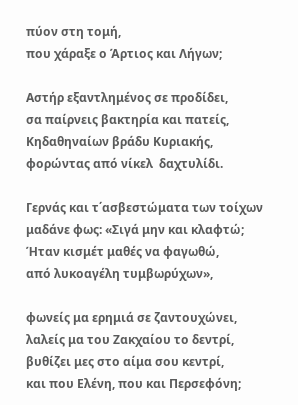πύον στη τομή,
που χάραξε ο Άρτιος και Λήγων;

Αστήρ εξαντλημένος σε προδίδει,
σα παίρνεις βακτηρία και πατείς,
Κηδαθηναίων βράδυ Κυριακής,
φορώντας από νίκελ  δαχτυλίδι.

Γερνάς και τ΄ασβεστώματα των τοίχων
μαδάνε φως: «Σιγά μην και κλαφτώ;
Ήταν κισμέτ μαθές να φαγωθώ,
από λυκοαγέλη τυμβωρύχων»,

φωνείς μα ερημιά σε ζαντουχώνει,
λαλείς μα του Ζακχαίου το δεντρί,
βυθίζει μες στο αίμα σου κεντρί,
και που Ελένη, που και Περσεφόνη;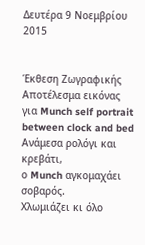Δευτέρα 9 Νοεμβρίου 2015


Έκθεση Ζωγραφικής
Αποτέλεσμα εικόνας για Munch self portrait between clock and bed
Ανάμεσα ρολόγι και κρεβάτι,
ο Munch αγκομαχάει σοβαρός.
Χλωμιάζει κι όλο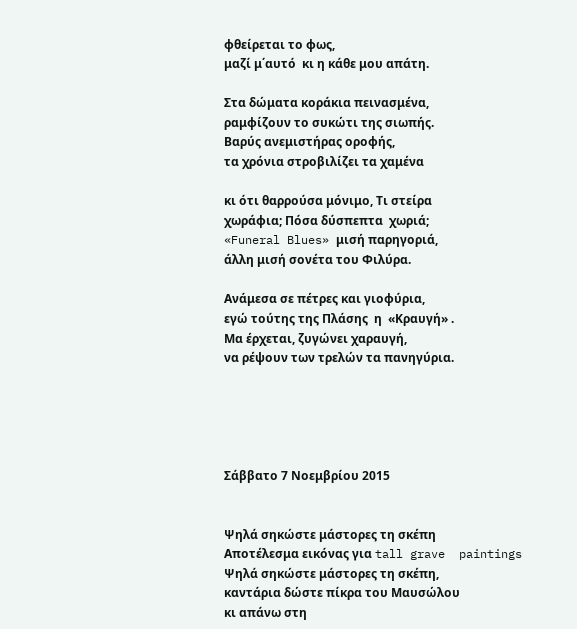φθείρεται το φως,
μαζί μ΄αυτό  κι η κάθε μου απάτη.

Στα δώματα κοράκια πεινασμένα,
ραμφίζουν το συκώτι της σιωπής.
Βαρύς ανεμιστήρας οροφής,
τα χρόνια στροβιλίζει τα χαμένα

κι ότι θαρρούσα μόνιμο, Τι στείρα
χωράφια; Πόσα δύσπεπτα  χωριά;
«Funeral Blues» μισή παρηγοριά,
άλλη μισή σονέτα του Φιλύρα.

Ανάμεσα σε πέτρες και γιοφύρια,
εγώ τούτης της Πλάσης  η  «Κραυγή» .
Μα έρχεται, ζυγώνει χαραυγή,
να ρέψουν των τρελών τα πανηγύρια.





Σάββατο 7 Νοεμβρίου 2015


Ψηλά σηκώστε μάστορες τη σκέπη
Αποτέλεσμα εικόνας για tall grave  paintings
Ψηλά σηκώστε μάστορες τη σκέπη,
καντάρια δώστε πίκρα του Μαυσώλου
κι απάνω στη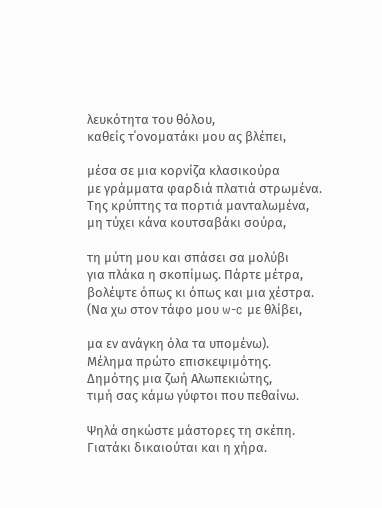λευκότητα του θόλου,
καθείς τ΄ονοματάκι μου ας βλέπει,

μέσα σε μια κορνίζα κλασικούρα
με γράμματα φαρδιά πλατιά στρωμένα.
Της κρύπτης τα πορτιά μανταλωμένα,
μη τύχει κάνα κουτσαβάκι σούρα,

τη μύτη μου και σπάσει σα μολύβι
για πλάκα η σκοπίμως. Πάρτε μέτρα,
βολέψτε όπως κι όπως και μια χέστρα.
(Να χω στον τάφο μου w-c με θλίβει,

μα εν ανάγκη όλα τα υπομένω).
Μέλημα πρώτο επισκεψιμότης.
Δημότης μια ζωή Αλωπεκιώτης,
τιμή σας κάμω γύφτοι που πεθαίνω.

Ψηλά σηκώστε μάστορες τη σκέπη.
Γιατάκι δικαιούται και η χήρα.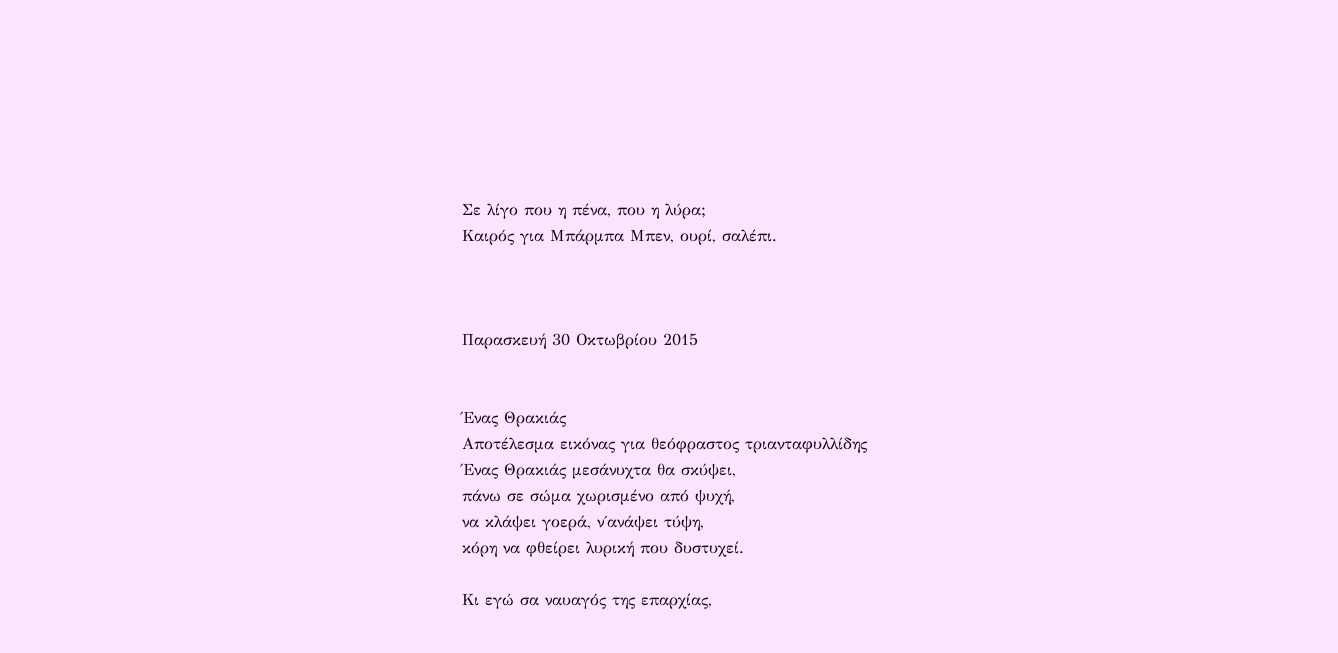Σε λίγο που η πένα, που η λύρα;
Καιρός για Μπάρμπα Μπεν, ουρί, σαλέπι.



Παρασκευή 30 Οκτωβρίου 2015


Ένας Θρακιάς
Αποτέλεσμα εικόνας για θεόφραστος τριανταφυλλίδης
Ένας Θρακιάς μεσάνυχτα θα σκύψει,
πάνω σε σώμα χωρισμένο από ψυχή,
να κλάψει γοερά, ν΄ανάψει τύψη,
κόρη να φθείρει λυρική που δυστυχεί.

Κι εγώ σα ναυαγός της επαρχίας,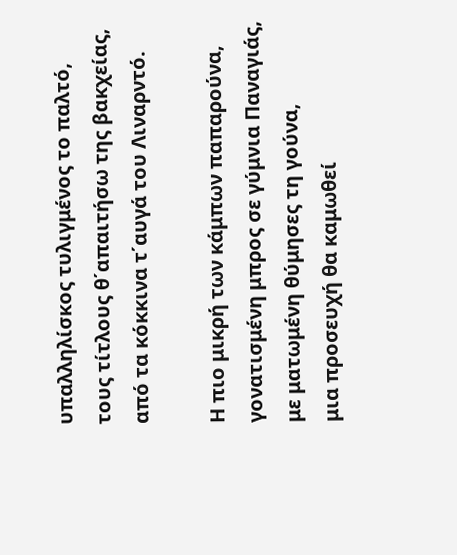υπαλληλίσκος τυλιγμένος το παλτό,
τους τίτλους θ΄απαιτήσω της βακχείας,
από τα κόκκινα τ΄αυγά του Λιναρντό.

Η πιο μικρή των κάμπων παπαρούνα,
γονατισμένη μπρος σε γύμνια Παναγιάς,
με ματωμένη θύμησες τη γούνα,
μια προσευχή θα καμωθεί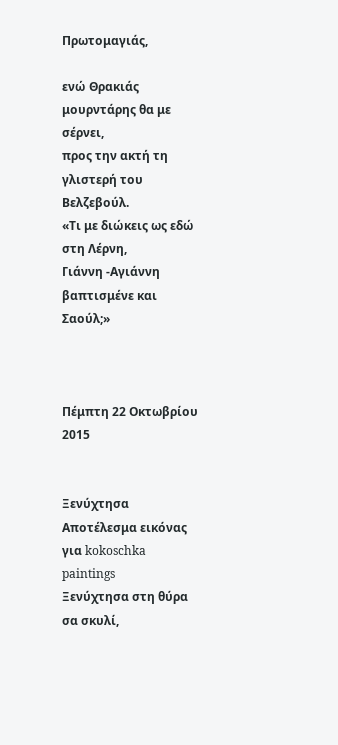Πρωτομαγιάς,

ενώ Θρακιάς μουρντάρης θα με σέρνει,
προς την ακτή τη γλιστερή του Βελζεβούλ.
«Τι με διώκεις ως εδώ στη Λέρνη,
Γιάννη -Αγιάννη βαπτισμένε και Σαούλ;»



Πέμπτη 22 Οκτωβρίου 2015


Ξενύχτησα
Αποτέλεσμα εικόνας για kokoschka paintings
Ξενύχτησα στη θύρα σα σκυλί,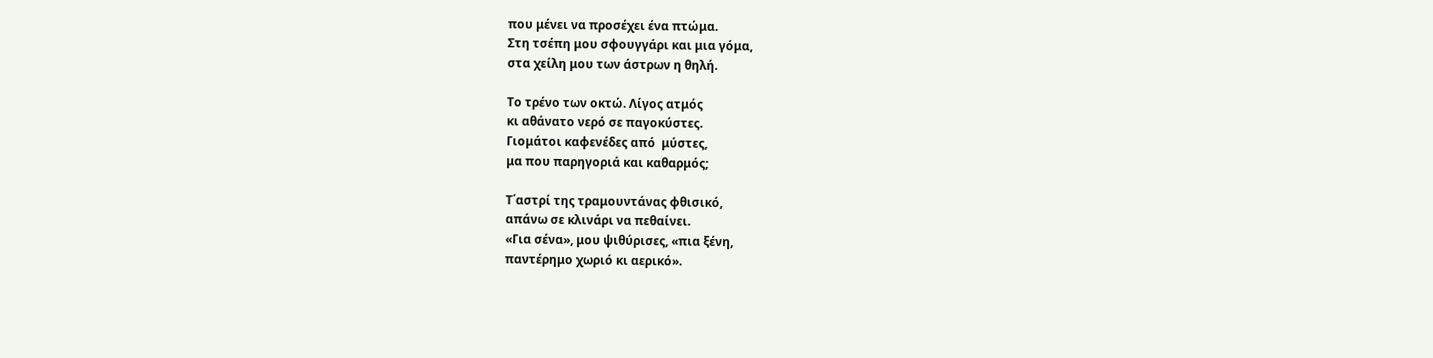που μένει να προσέχει ένα πτώμα.
Στη τσέπη μου σφουγγάρι και μια γόμα,
στα χείλη μου των άστρων η θηλή.

Το τρένο των οκτώ. Λίγος ατμός
κι αθάνατο νερό σε παγοκύστες.
Γιομάτοι καφενέδες από  μύστες,
μα που παρηγοριά και καθαρμός;

Τ΄αστρί της τραμουντάνας φθισικό,
απάνω σε κλινάρι να πεθαίνει.
«Για σένα», μου ψιθύρισες, «πια ξένη,
παντέρημο χωριό κι αερικό».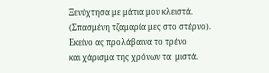Ξενύχτησα με μάτια μου κλειστά.
(Σπασμένη τζαμαρία μες στο στέρνο).
Εκείνο ας προλάβαινα το τρένο
και χάρισμα της χρόνων τα  μιστά.